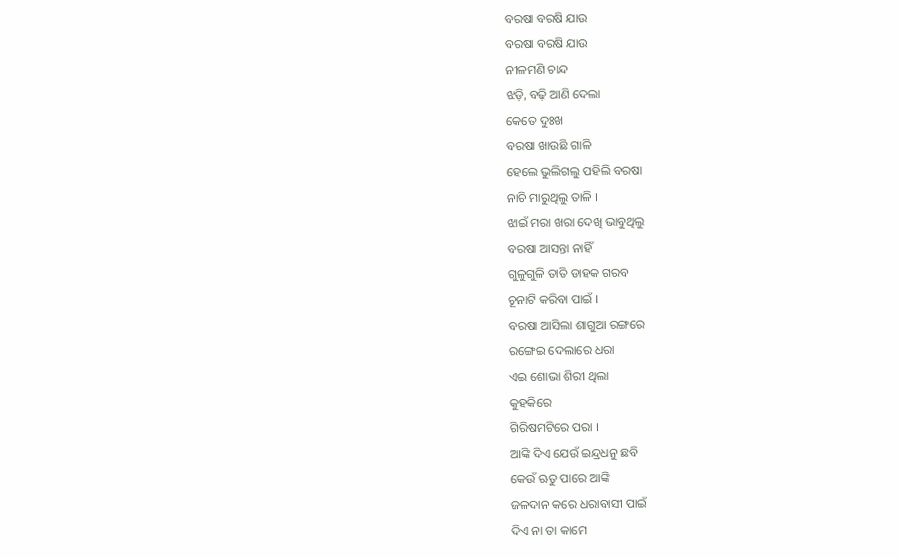ବରଷା ବରଷି ଯାଉ
ବରଷା ବରଷି ଯାଉ
ନୀଳମଣି ଚାନ୍ଦ
ଝଡ଼ି, ବଢ଼ି ଆଣି ଦେଲା
କେତେ ଦୁଃଖ
ବରଷା ଖାଉଛି ଗାଳି
ହେଲେ ଭୁଲିଗଲୁ ପହିଲି ବରଷା
ନାଚି ମାରୁଥିଲୁ ତାଳି ।
ଝାଇଁ ମରା ଖରା ଦେଖି ଭାବୁଥିଲୁ
ବରଷା ଆସନ୍ତା ନାହିଁ
ଗୁଳୁଗୁଳି ତାତି ଡାହକ ଗରବ
ଚୂନାଟି କରିବା ପାଇଁ ।
ବରଷା ଆସିଲା ଶାଗୁଆ ରଙ୍ଗରେ
ରଙ୍ଗେଇ ଦେଲାରେ ଧରା
ଏଇ ଶୋଭା ଶିରୀ ଥିଲା
କୁହକିରେ
ଗିରିଷମଟିରେ ପରା ।
ଆଙ୍କି ଦିଏ ଯେଉଁ ଇନ୍ଦ୍ରଧନୁ ଛବି
କେଉଁ ଋତୁ ପାରେ ଆଙ୍କି
ଜଳଦାନ କରେ ଧରାବାସୀ ପାଇଁ
ଦିଏ ନା ତା କାମେ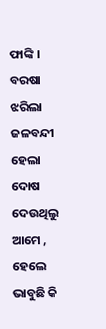ଫାଙ୍କି ।
ବରଷା ଝରିଲା ଜଳବନ୍ଦୀ ହେଲା
ଦୋଷ ଦେଉଥିଲୁ ଆମେ ,
ହେଲେ ଭାବୁଛି କି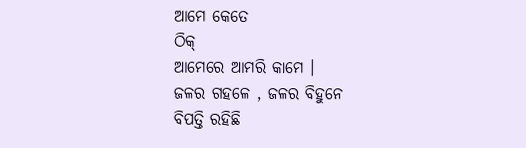ଆମେ କେତେ
ଠିକ୍
ଆମେରେ ଆମରି କାମେ ।
ଜଳର ଗହଳେ , ଜଳର ବିହୁନେ
ବିପତ୍ତି ରହିଛି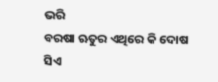ଭରି
ବରଷା ଋତୁର ଏଥିରେ କି ଦୋଷ
ସିଏ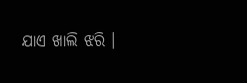ଯାଏ ଖାଲି ଝରି ।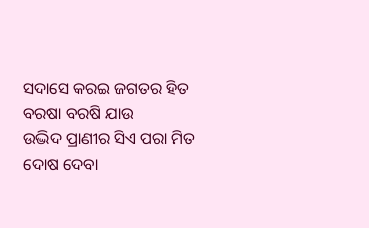ସଦାସେ କରଇ ଜଗତର ହିତ
ବରଷା ବରଷି ଯାଉ
ଉଦ୍ଭିଦ ପ୍ରାଣୀର ସିଏ ପରା ମିତ
ଦୋଷ ଦେବା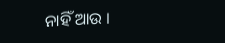ନାହିଁ ଆଉ ।